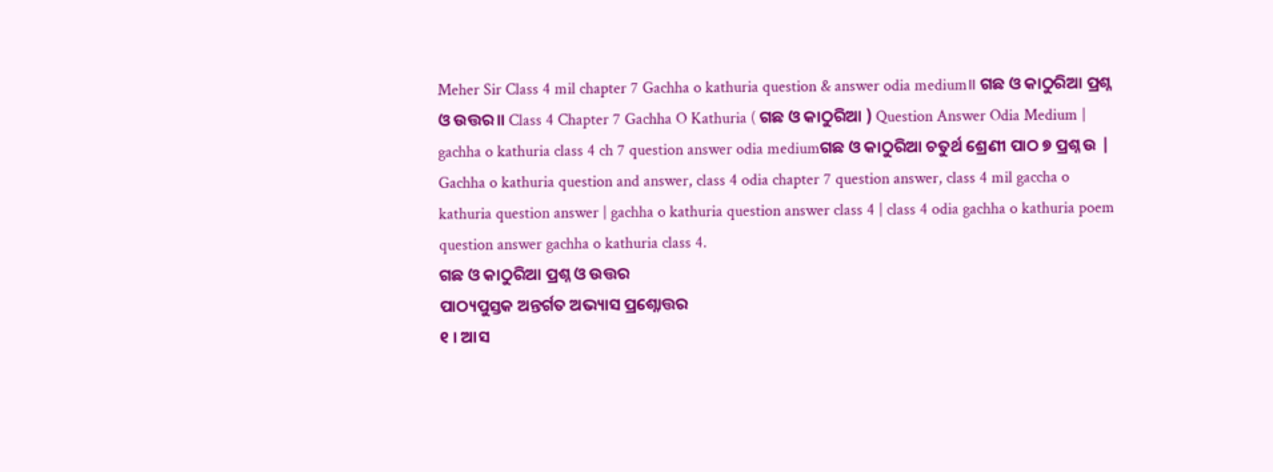Meher Sir Class 4 mil chapter 7 Gachha o kathuria question & answer odia medium॥ ଗଛ ଓ କାଠୁରିଆ ପ୍ରଶ୍ନ ଓ ଉତ୍ତର॥ Class 4 Chapter 7 Gachha O Kathuria ( ଗଛ ଓ କାଠୁରିଆ ) Question Answer Odia Medium | gachha o kathuria class 4 ch 7 question answer odia mediumଗଛ ଓ କାଠୁରିଆ ଚତୁର୍ଥ ଶ୍ରେଣୀ ପାଠ ୭ ପ୍ରଶ୍ନ ଉ | Gachha o kathuria question and answer, class 4 odia chapter 7 question answer, class 4 mil gaccha o kathuria question answer | gachha o kathuria question answer class 4 | class 4 odia gachha o kathuria poem question answer gachha o kathuria class 4.
ଗଛ ଓ କାଠୁରିଆ ପ୍ରଶ୍ନ ଓ ଉତ୍ତର
ପାଠ୍ୟପୁସ୍ତକ ଅନ୍ତର୍ଗତ ଅଭ୍ୟାସ ପ୍ରଶ୍ନୋତ୍ତର
୧ । ଆସ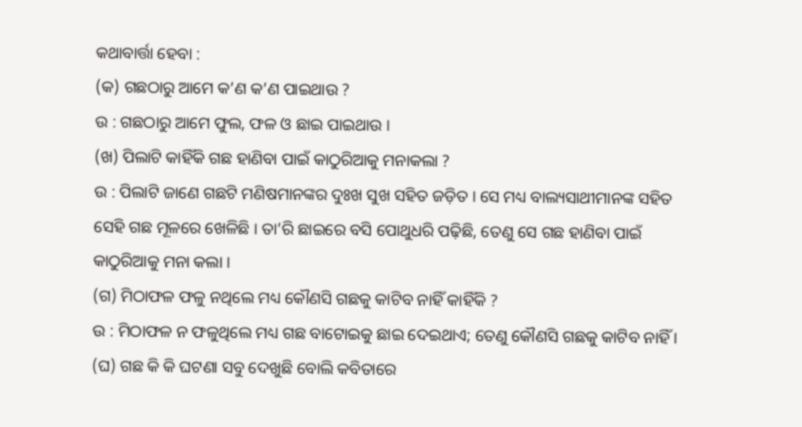କଥାବାର୍ତ୍ତା ହେବା :
(କ) ଗଛଠାରୁ ଆମେ କ’ଣ କ’ଣ ପାଇଥାଉ ?
ଉ : ଗଛଠାରୁ ଆମେ ଫୁଲ, ଫଳ ଓ ଛାଇ ପାଇଥାଉ ।
(ଖ) ପିଲାଟି କାହିଁକି ଗଛ ହାଣିବା ପାଇଁ କାଠୁରିଆକୁ ମନାକଲା ?
ଉ : ପିଲାଟି ଜାଣେ ଗଛଟି ମଣିଷମାନଙ୍କର ଦୁଃଖ ସୁଖ ସହିତ ଜଡ଼ିତ । ସେ ମଧ୍ୟ ବାଲ୍ୟସାଥୀମାନଙ୍କ ସହିତ ସେହି ଗଛ ମୂଳରେ ଖେଳିଛି । ତା’ରି ଛାଇରେ ବସି ପୋଥୁଧରି ପଢ଼ିଛି, ତେଣୁ ସେ ଗଛ ହାଣିବା ପାଇଁ କାଠୁରିଆକୁ ମନା କଲା ।
(ଗ) ମିଠାଫଳ ଫଳୁ ନଥିଲେ ମଧ୍ୟ କୌଣସି ଗଛକୁ କାଟିବ ନାହିଁ କାହିଁକି ?
ଉ : ମିଠାଫଳ ନ ଫଳୁଥିଲେ ମଧ୍ୟ ଗଛ ବାଟୋଇକୁ ଛାଇ ଦେଇଥାଏ; ତେଣୁ କୌଣସି ଗଛକୁ କାଟିବ ନାହିଁ ।
(ଘ) ଗଛ କି କି ଘଟଣା ସବୁ ଦେଖୁଛି ବୋଲି କବିତାରେ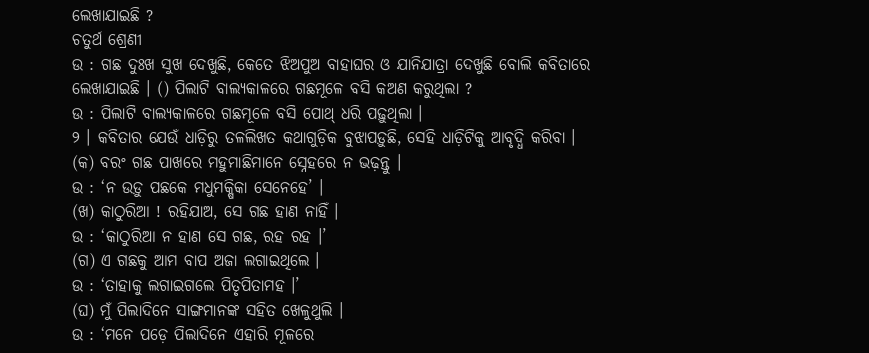ଲେଖାଯାଇଛି ?
ଚତୁର୍ଥ ଶ୍ରେଣୀ
ଉ : ଗଛ ଦୁଃଖ ସୁଖ ଦେଖୁଛି, କେତେ ଝିଅପୁଅ ବାହାଘର ଓ ଯାନିଯାତ୍ରା ଦେଖୁଛି ବୋଲି କବିତାରେ ଲେଖାଯାଇଛି । () ପିଲାଟି ବାଲ୍ୟକାଳରେ ଗଛମୂଳେ ବସି କଅଣ କରୁଥିଲା ?
ଉ : ପିଲାଟି ବାଲ୍ୟକାଳରେ ଗଛମୂଳେ ବସି ପୋଥ୍ ଧରି ପଢ଼ୁଥିଲା ।
୨ । କବିତାର ଯେଉଁ ଧାଡ଼ିରୁ ତଳଲିଖତ କଥାଗୁଡ଼ିକ ବୁଝାପଡ଼ୁଛି, ସେହି ଧାଡ଼ିଟିକୁ ଆବୃଦ୍ଧି କରିବା ।
(କ) ବରଂ ଗଛ ପାଖରେ ମହୁମାଛିମାନେ ସ୍ନେହରେ ନ ଭଢ଼ନ୍ତୁ ।
ଉ : ‘ନ ଉଡ଼ୁ ପଛକେ ମଧୁମକ୍ଷିକା ସେନେହେ’ ।
(ଖ) କାଠୁରିଆ ! ରହିଯାଅ, ସେ ଗଛ ହାଣ ନାହିଁ ।
ଉ : ‘କାଠୁରିଆ ନ ହାଣ ସେ ଗଛ, ରହ ରହ ।’
(ଗ) ଏ ଗଛକୁ ଆମ ବାପ ଅଜା ଲଗାଇଥିଲେ ।
ଉ : ‘ତାହାକୁ ଲଗାଇଗଲେ ପିତୃପିତାମହ ।’
(ଘ) ମୁଁ ପିଲାଦିନେ ସାଙ୍ଗମାନଙ୍କ ସହିତ ଖେଳୁଥୁଲି ।
ଉ : ‘ମନେ ପଡ଼େ ପିଲାଦିନେ ଏହାରି ମୂଳରେ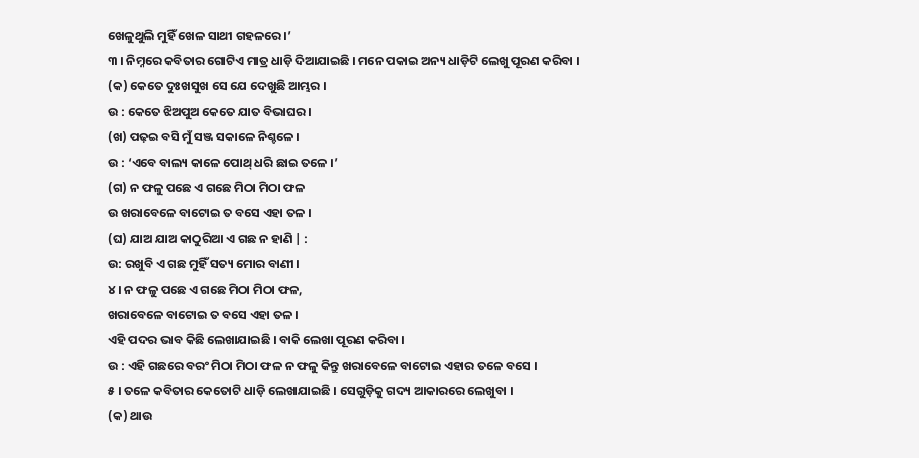ଖେଳୁଥୁଲି ମୁହିଁ ଖେଳ ସାଥୀ ଗହଳରେ ।’
୩ । ନିମ୍ନରେ କବିତାର ଗୋଟିଏ ମାତ୍ର ଧାଡ଼ି ଦିଆଯାଇଛି । ମନେ ପକାଇ ଅନ୍ୟ ଧାଡ଼ିଟି ଲେଖୁ ପୂରଣ କରିବା ।
(କ) କେତେ ଦୁଃଖସୁଖ ସେ ଯେ ଦେଖୁଛି ଆମ୍ଭର ।
ଉ : କେତେ ଝିଅପୁଅ କେତେ ଯାତ ବିଭାଘର ।
(ଖ) ପଢ଼ଇ ବସି ମୁଁ ସଞ୍ଜ ସକାଳେ ନିଶ୍ଚଳେ ।
ଉ : ‘ଏବେ ବାଲ୍ୟ କାଳେ ପୋଥ୍ ଧରି ଛାଇ ତଳେ ।’
(ଗ) ନ ଫଳୁ ପଛେ ଏ ଗଛେ ମିଠା ମିଠା ଫଳ
ଉ ଖରାବେଳେ ବାଟୋଇ ତ ବସେ ଏହା ତଳ ।
(ଘ) ଯାଅ ଯାଅ କାଠୁରିଆ ଏ ଗଛ ନ ହାଣି | :
ଉ: ରଖୁବି ଏ ଗଛ ମୁହିଁ ସତ୍ୟ ମୋର ବାଣୀ ।
୪ । ନ ଫଳୁ ପଛେ ଏ ଗଛେ ମିଠା ମିଠା ଫଳ,
ଖରାବେଳେ ବାଟୋଇ ତ ବସେ ଏହା ତଳ ।
ଏହି ପଦର ଭାବ କିଛି ଲେଖାଯାଇଛି । ବାକି ଲେଖା ପୂରଣ କରିବା ।
ଉ : ଏହି ଗଛରେ ବରଂ ମିଠା ମିଠା ଫଳ ନ ଫଳୁ କିନ୍ତୁ ଖରାବେଳେ ବାଟୋଇ ଏହାର ତଳେ ବସେ ।
୫ । ତଳେ କବିତାର କେତୋଟି ଧାଡ଼ି ଲେଖାଯାଇଛି । ସେଗୁଡ଼ିକୁ ଗଦ୍ୟ ଆକାରରେ ଲେଖୁବା ।
(କ) ଥାଉ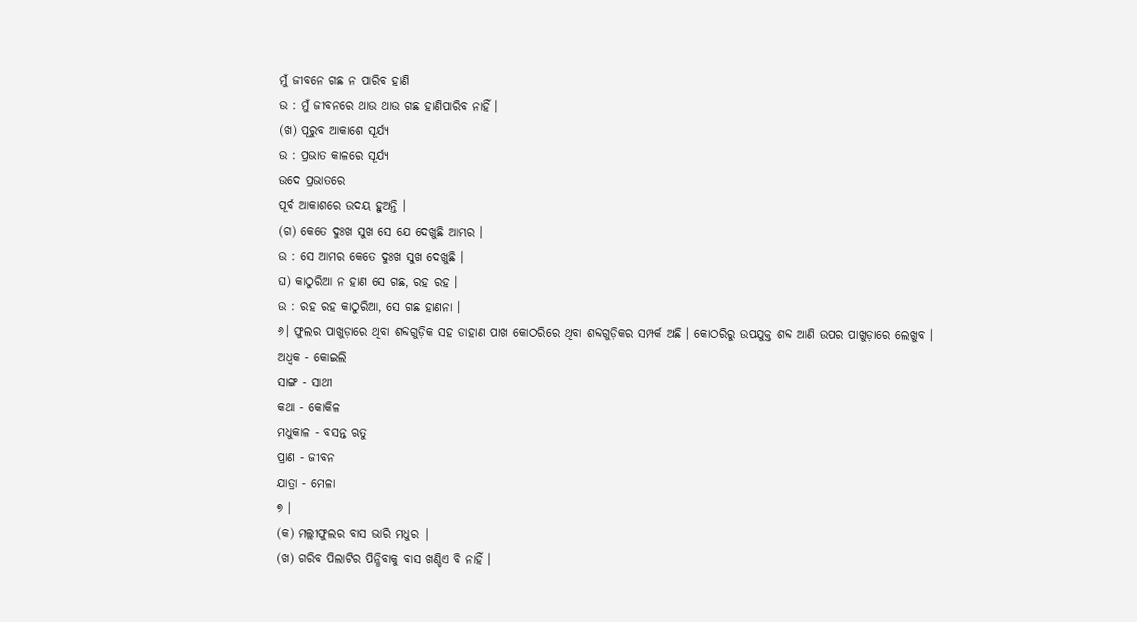ମୁଁ ଜୀବନେ ଗଛ ନ ପାରିବ ହାଣି
ଉ : ମୁଁ ଜୀବନରେ ଥାଉ ଥାଉ ଗଛ ହାଣିପାରିବ ନାହିଁ ।
(ଖ) ପୂରୁବ ଆକାଶେ ସୂର୍ଯ୍ୟ
ଉ : ପ୍ରଭାତ କାଳରେ ସୂର୍ଯ୍ୟ
ଉଦେ ପ୍ରଭାତରେ
ପୂର୍ବ ଆକାଶରେ ଉଦୟ ହୁଅନ୍ତି ।
(ଗ) କେତେ ଦୁଃଖ ସୁଖ ସେ ଯେ ଦେଖୁଛି ଆମ୍ଭର ।
ଉ : ସେ ଆମର କେତେ ଦୁଃଖ ସୁଖ ଦେଖୁଛି ।
ଘ) କାଠୁରିଆ ନ ହାଣ ସେ ଗଛ, ରହ ରହ ।
ଉ : ରହ ରହ କାଠୁରିଆ, ସେ ଗଛ ହାଣନା ।
୬। ଫୁଲର ପାଖୁଡ଼ାରେ ଥିବା ଶବ୍ଦଗୁଡ଼ିକ ସହ ଡାହାଣ ପାଖ କୋଠରିରେ ଥିବା ଶବ୍ଦଗୁଡ଼ିକର ସମ୍ପର୍କ ଅଛି । କୋଠରିରୁ ଉପଯୁକ୍ତ ଶବ୍ଦ ଆଣି ଉପର ପାଖୁଡ଼ାରେ ଲେଖୁବ ।
ଅଧ୍ବକ - କୋଇଲି
ସାଙ୍ଗ - ସାଥୀ
କଥା - କୋକିଳ
ମଧୁକାଳ - ବସନ୍ତ ଋତୁ
ପ୍ରାଣ - ଜୀବନ
ଯାତ୍ରା - ମେଳା
୭ ।
(କ) ମଲ୍ଲୀଫୁଲର ବାସ ଭାରି ମଧୁର |
(ଖ) ଗରିବ ପିଲାଟିର ପିନ୍ଧିବାକୁ ବାସ ଖଣ୍ଡିଏ ବି ନାହିଁ ।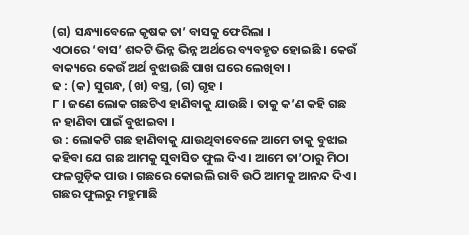(ଗ) ସନ୍ଧ୍ୟାବେଳେ କୃଷକ ତା’ ବାସକୁ ଫେରିଲା ।
ଏଠାରେ ‘ବାସ’ ଶବ୍ଦଟି ଭିନ୍ନ ଭିନ୍ନ ଅର୍ଥରେ ବ୍ୟବହୃତ ହୋଇଛି । କେଉଁ ବାକ୍ୟରେ କେଉଁ ଅର୍ଥ ବୁଝାଉଛି ପାଖ ଘରେ ଲେଖିବା ।
ଢ : (କ) ସୁଗନ୍ଧ, (ଖ) ବସ୍ତ୍ର, (ଗ) ଗୃହ ।
୮ । ଜଣେ ଲୋକ ଗଛଟିଏ ହାଣିବାକୁ ଯାଉଛି । ତାକୁ କ’ଣ କହି ଗଛ ନ ହାଣିବା ପାଇଁ ବୁଝାଇବା ।
ଉ : ଲୋକଟି ଗଛ ହାଣିବାକୁ ଯାଉଥିବାବେଳେ ଆମେ ତାକୁ ବୁଝାଇ କହିବା ଯେ ଗଛ ଆମକୁ ସୁବାସିତ ଫୁଲ ଦିଏ । ଆମେ ତା’ଠାରୁ ମିଠା ଫଳଗୁଡ଼ିକ ପାଉ । ଗଛରେ କୋଇଲି ରାବି ଉଠି ଆମକୁ ଆନନ୍ଦ ଦିଏ । ଗଛର ଫୁଲରୁ ମହୁମାଛି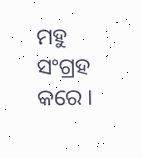ମହୁ ସଂଗ୍ରହ କରେ ।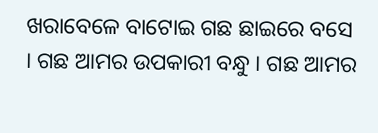ଖରାବେଳେ ବାଟୋଇ ଗଛ ଛାଇରେ ବସେ । ଗଛ ଆମର ଉପକାରୀ ବନ୍ଧୁ । ଗଛ ଆମର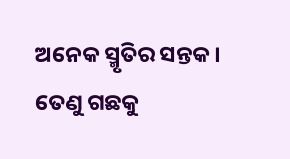ଅନେକ ସ୍ମୃତିର ସନ୍ତକ । ତେଣୁ ଗଛକୁ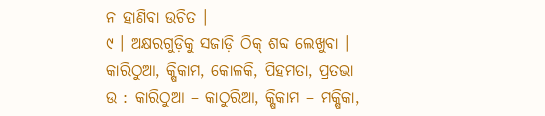ନ ହାଣିବା ଉଚିତ ।
୯ । ଅକ୍ଷରଗୁଡ଼ିକୁ ସଜାଡ଼ି ଠିକ୍ ଶବ୍ଦ ଲେଖୁବା ।
କାରିଠୁଆ, କ୍ଷିକାମ, କୋଳକି, ପିହମତା, ପ୍ରତଭା
ଉ : କାରିଠୁଆ – କାଠୁରିଆ, କ୍ଷିକାମ – ମକ୍ଷିକା,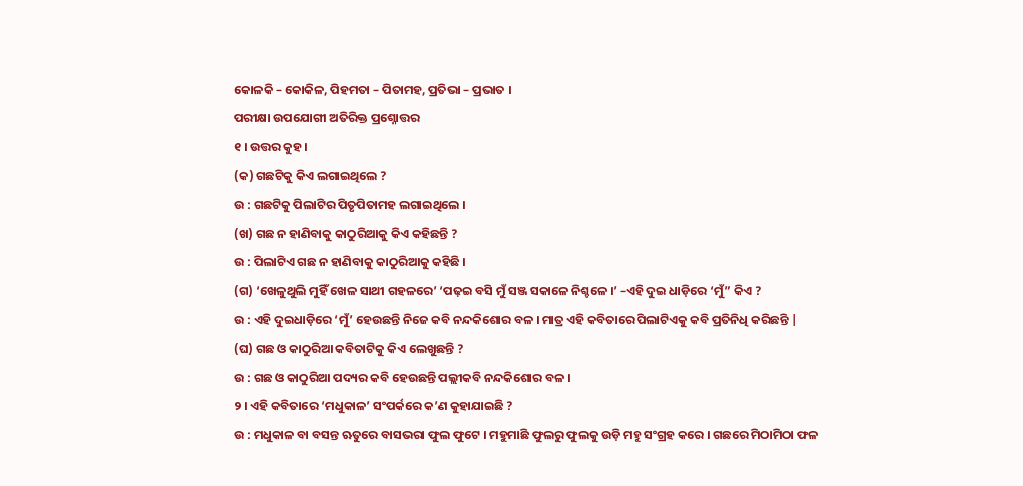କୋଳକି – କୋକିଳ, ପିହମତା – ପିତାମହ, ପ୍ରତିଭା – ପ୍ରଭାତ ।
ପରୀକ୍ଷା ଉପଯୋଗୀ ଅତିରିକ୍ତ ପ୍ରଶ୍ନୋତ୍ତର
୧ । ଉତ୍ତର କୁହ ।
(କ) ଗଛଟିକୁ କିଏ ଲଗାଇଥିଲେ ?
ଉ : ଗଛଟିକୁ ପିଲାଟିର ପିତୃପିତାମହ ଲଗାଇଥିଲେ ।
(ଖ) ଗଛ ନ ହାଣିବାକୁ କାଠୁରିଆକୁ କିଏ କହିଛନ୍ତି ?
ଉ : ପିଲାଟିଏ ଗଛ ନ ହାଣିବାକୁ କାଠୁରିଆକୁ କହିଛି ।
(ଗ) ‘ଖେଳୁଥୁଲି ମୁହିଁ ଖେଳ ସାଥୀ ଗହଳରେ’ ‘ପଢ଼ଇ ବସି ମୁଁ ସଞ୍ଜ ସକାଳେ ନିଶ୍ଚଳେ ।’ –ଏହି ଦୁଇ ଧାଡ଼ିରେ ‘ମୁଁ” କିଏ ?
ଉ : ଏହି ଦୁଇଧାଡ଼ିରେ ‘ମୁଁ’ ହେଉଛନ୍ତି ନିଜେ କବି ନନ୍ଦକିଶୋର ବଳ । ମାତ୍ର ଏହି କବିତାରେ ପିଲାଟିଏକୁ କବି ପ୍ରତିନିଧି କରିଛନ୍ତି |
(ଘ) ଗଛ ଓ କାଠୁରିଆ କବିତାଟିକୁ କିଏ ଲେଖୁଛନ୍ତି ?
ଉ : ଗଛ ଓ କାଠୁରିଆ ପଦ୍ୟର କବି ହେଉଛନ୍ତି ପଲ୍ଲୀକବି ନନ୍ଦକିଶୋର ବଳ ।
୨ । ଏହି କବିତାରେ ‘ମଧୁକାଳ’ ସଂପର୍କରେ କ’ଣ କୁହାଯାଇଛି ?
ଉ : ମଧୁକାଳ ବା ବସନ୍ତ ଋତୁରେ ବାସଭରା ଫୁଲ ଫୁଟେ । ମହୁମାଛି ଫୁଲରୁ ଫୁଲକୁ ଉଡ଼ି ମହୁ ସଂଗ୍ରହ କରେ । ଗଛରେ ମିଠାମିଠା ଫଳ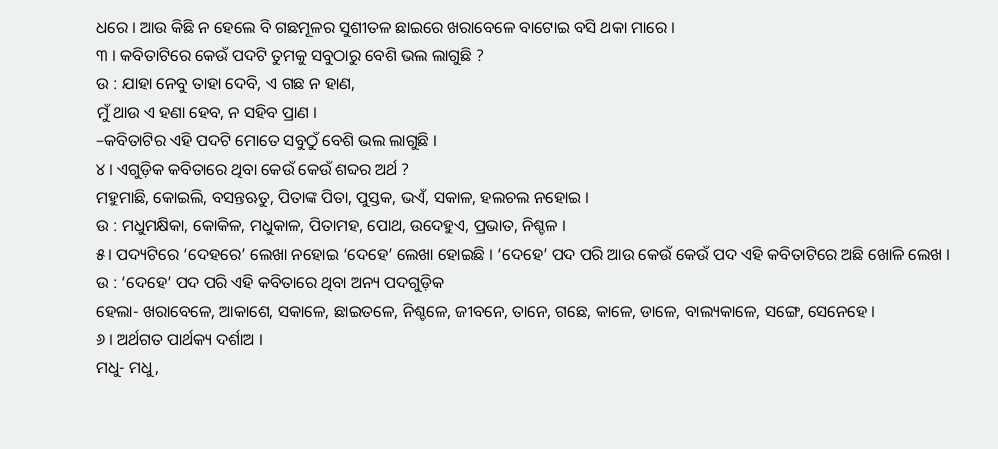ଧରେ । ଆଉ କିଛି ନ ହେଲେ ବି ଗଛମୂଳର ସୁଶୀତଳ ଛାଇରେ ଖରାବେଳେ ବାଟୋଇ ବସି ଥକା ମାରେ ।
୩ । କବିତାଟିରେ କେଉଁ ପଦଟି ତୁମକୁ ସବୁଠାରୁ ବେଶି ଭଲ ଲାଗୁଛି ?
ଉ : ଯାହା ନେବୁ ତାହା ଦେବି, ଏ ଗଛ ନ ହାଣ,
ମୁଁ ଥାଉ ଏ ହଣା ହେବ, ନ ସହିବ ପ୍ରାଣ ।
–କବିତାଟିର ଏହି ପଦଟି ମୋତେ ସବୁଠୁଁ ବେଶି ଭଲ ଲାଗୁଛି ।
୪ । ଏଗୁଡ଼ିକ କବିତାରେ ଥିବା କେଉଁ କେଉଁ ଶବ୍ଦର ଅର୍ଥ ?
ମହୁମାଛି, କୋଇଲି, ବସନ୍ତଋତୁ, ପିତାଙ୍କ ପିତା, ପୁସ୍ତକ, ଭଏଁ, ସକାଳ, ହଲଚଲ ନହୋଇ ।
ଉ : ମଧୁମକ୍ଷିକା, କୋକିଳ, ମଧୁକାଳ, ପିତାମହ, ପୋଥ, ଉଦେହୁଏ, ପ୍ରଭାତ, ନିଶ୍ଚଳ ।
୫। ପଦ୍ୟଟିରେ ‘ଦେହରେ’ ଲେଖା ନହୋଇ ‘ଦେହେ’ ଲେଖା ହୋଇଛି । ‘ଦେହେ’ ପଦ ପରି ଆଉ କେଉଁ କେଉଁ ପଦ ଏହି କବିତାଟିରେ ଅଛି ଖୋଳି ଲେଖ ।
ଉ : ‘ଦେହେ’ ପଦ ପରି ଏହି କବିତାରେ ଥିବା ଅନ୍ୟ ପଦଗୁଡ଼ିକ
ହେଲା- ଖରାବେଳେ, ଆକାଶେ, ସକାଳେ, ଛାଇତଳେ, ନିଶ୍ଚଳେ, ଜୀବନେ, ତାନେ, ଗଛେ, କାଳେ, ଡାଳେ, ବାଲ୍ୟକାଳେ, ସଙ୍ଗେ, ସେନେହେ ।
୬ । ଅର୍ଥଗତ ପାର୍ଥକ୍ୟ ଦର୍ଶାଅ ।
ମଧୁ- ମଧୁ,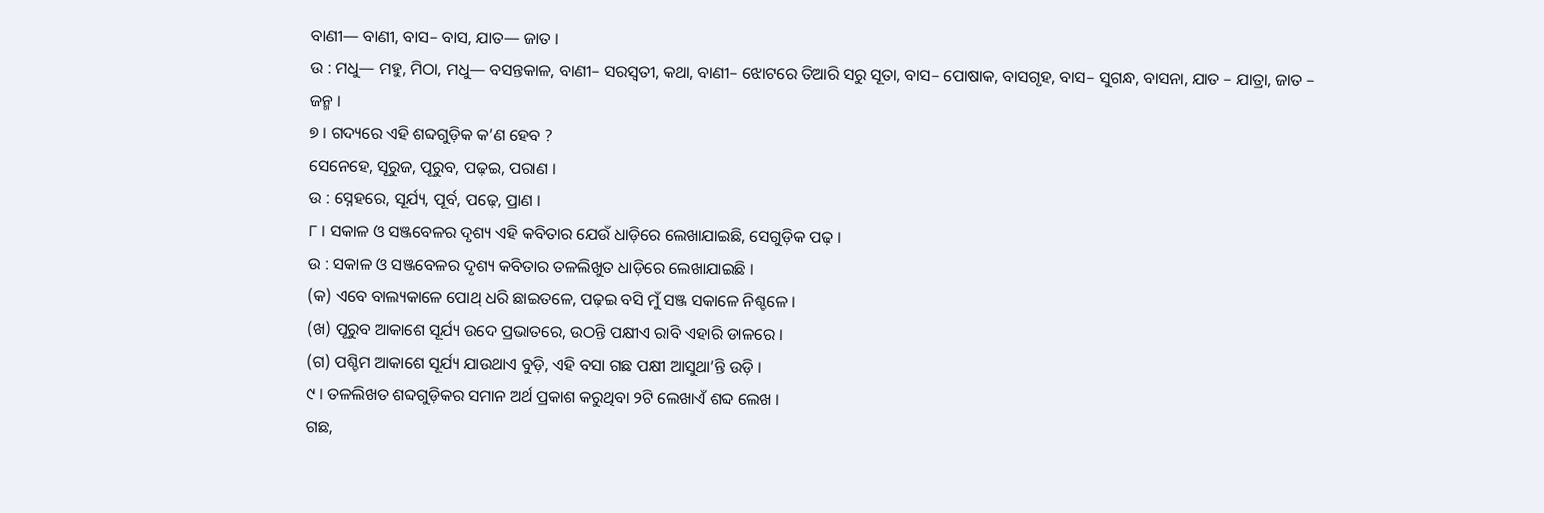ବାଣୀ— ବାଣୀ, ବାସ– ବାସ, ଯାତ— ଜାତ ।
ଉ : ମଧୁ— ମହୁ, ମିଠା, ମଧୁ— ବସନ୍ତକାଳ, ବାଣୀ– ସରସ୍ଵତୀ, କଥା, ବାଣୀ– ଝୋଟରେ ତିଆରି ସରୁ ସୂତା, ବାସ– ପୋଷାକ, ବାସଗୃହ, ବାସ– ସୁଗନ୍ଧ, ବାସନା, ଯାତ – ଯାତ୍ରା, ଜାତ – ଜନ୍ମ ।
୭ । ଗଦ୍ୟରେ ଏହି ଶବ୍ଦଗୁଡ଼ିକ କ’ଣ ହେବ ?
ସେନେହେ, ସୂରୁଜ, ପୂରୁବ, ପଢ଼ଇ, ପରାଣ ।
ଉ : ସ୍ନେହରେ, ସୂର୍ଯ୍ୟ, ପୂର୍ବ, ପଢ଼େ, ପ୍ରାଣ ।
୮ । ସକାଳ ଓ ସଞ୍ଜବେଳର ଦୃଶ୍ୟ ଏହି କବିତାର ଯେଉଁ ଧାଡ଼ିରେ ଲେଖାଯାଇଛି, ସେଗୁଡ଼ିକ ପଢ଼ ।
ଉ : ସକାଳ ଓ ସଞ୍ଜବେଳର ଦୃଶ୍ୟ କବିତାର ତଳଲିଖୁତ ଧାଡ଼ିରେ ଲେଖାଯାଇଛି ।
(କ) ଏବେ ବାଲ୍ୟକାଳେ ପୋଥ୍ ଧରି ଛାଇତଳେ, ପଢ଼ଇ ବସି ମୁଁ ସଞ୍ଜ ସକାଳେ ନିଶ୍ଚଳେ ।
(ଖ) ପୂରୁବ ଆକାଶେ ସୂର୍ଯ୍ୟ ଉଦେ ପ୍ରଭାତରେ, ଉଠନ୍ତି ପକ୍ଷୀଏ ରାବି ଏହାରି ଡାଳରେ ।
(ଗ) ପଶ୍ଚିମ ଆକାଶେ ସୂର୍ଯ୍ୟ ଯାଉଥାଏ ବୁଡ଼ି, ଏହି ବସା ଗଛ ପକ୍ଷୀ ଆସୁଥା’ନ୍ତି ଉଡ଼ି ।
୯ । ତଳଲିଖତ ଶବ୍ଦଗୁଡ଼ିକର ସମାନ ଅର୍ଥ ପ୍ରକାଶ କରୁଥିବା ୨ଟି ଲେଖାଏଁ ଶବ୍ଦ ଲେଖ ।
ଗଛ,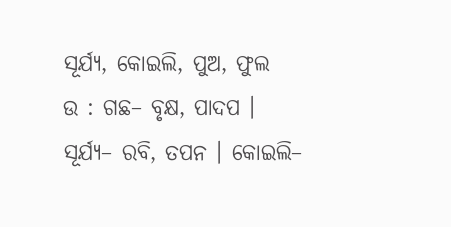ସୂର୍ଯ୍ୟ, କୋଇଲି, ପୁଅ, ଫୁଲ
ଉ : ଗଛ– ବୃକ୍ଷ, ପାଦପ ।
ସୂର୍ଯ୍ୟ– ରବି, ତପନ । କୋଇଲି–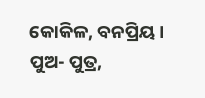କୋକିଳ, ବନପ୍ରିୟ ।
ପୁଅ- ପୁତ୍ର,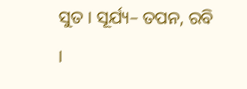ସୁତ । ସୂର୍ଯ୍ୟ– ତପନ, ରବି ।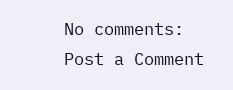No comments:
Post a Comment